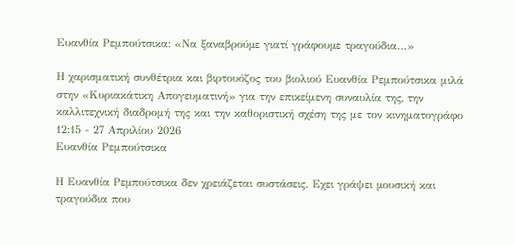Ευανθία Ρεμπούτσικα: «Να ξαναβρούµε γιατί γράφουµε τραγούδια…»

Η χαρισματική συνθέτρια και βιρτουόζος του βιολιού Ευανθία Ρεμπούτσικα μιλά στην «Κυριακάτικη Απογευματινή» για την επικείμενη συναυλία της, την καλλιτεχνική διαδρομή της και την καθοριστική σχέση της με τον κινηματογράφο
12:15 - 27 Απριλίου 2026
Ευανθία Ρεμπούτσικα

Η Ευανθία Ρεµπούτσικα δεν χρειάζεται συστάσεις. Εχει γράψει µουσική και τραγούδια που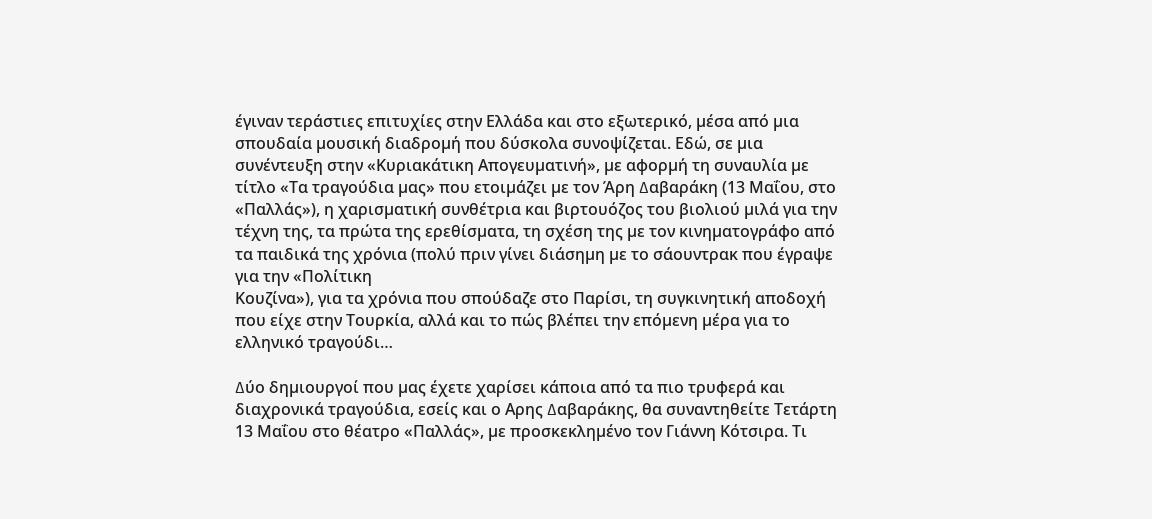έγιναν τεράστιες επιτυχίες στην Ελλάδα και στο εξωτερικό, µέσα από µια σπουδαία µουσική διαδροµή που δύσκολα συνοψίζεται. Εδώ, σε µια συνέντευξη στην «Κυριακάτικη Απογευµατινή», µε αφορµή τη συναυλία µε τίτλο «Τα τραγούδια µας» που ετοιµάζει µε τον Άρη ∆αβαράκη (13 Μαΐου, στο «Παλλάς»), η χαρισµατική συνθέτρια και βιρτουόζος του βιολιού µιλά για την τέχνη της, τα πρώτα της ερεθίσµατα, τη σχέση της µε τον κινηµατογράφο από τα παιδικά της χρόνια (πολύ πριν γίνει διάσηµη µε το σάουντρακ που έγραψε για την «Πολίτικη
Κουζίνα»), για τα χρόνια που σπούδαζε στο Παρίσι, τη συγκινητική αποδοχή που είχε στην Τουρκία, αλλά και το πώς βλέπει την επόµενη µέρα για το ελληνικό τραγούδι…

∆ύο δηµιουργοί που µας έχετε χαρίσει κάποια από τα πιο τρυφερά και διαχρονικά τραγούδια, εσείς και ο Αρης ∆αβαράκης, θα συναντηθείτε Τετάρτη 13 Μαΐου στο θέατρο «Παλλάς», µε προσκεκληµένο τον Γιάννη Κότσιρα. Τι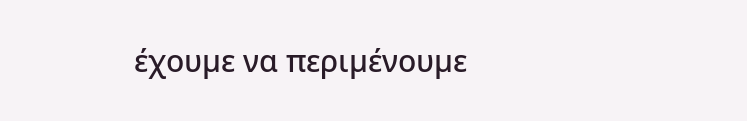έχουµε να περιµένουµε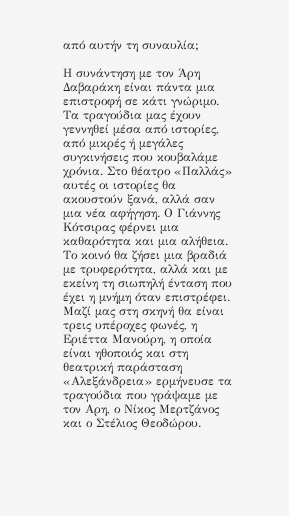από αυτήν τη συναυλία;

Η συνάντηση µε τον Άρη ∆αβαράκη είναι πάντα µια επιστροφή σε κάτι γνώριµο. Τα τραγούδια µας έχουν γεννηθεί µέσα από ιστορίες, από µικρές ή µεγάλες συγκινήσεις που κουβαλάµε χρόνια. Στο θέατρο «Παλλάς» αυτές οι ιστορίες θα ακουστούν ξανά, αλλά σαν µια νέα αφήγηση. Ο Γιάννης Κότσιρας φέρνει µια καθαρότητα και µια αλήθεια. Το κοινό θα ζήσει µια βραδιά µε τρυφερότητα, αλλά και µε εκείνη τη σιωπηλή ένταση που έχει η µνήµη όταν επιστρέφει.
Μαζί µας στη σκηνή θα είναι τρεις υπέροχες φωνές, η Εριέττα Μανούρη, η οποία είναι ηθοποιός και στη θεατρική παράσταση «Αλεξάνδρεια» ερµήνευσε τα τραγούδια που γράψαµε µε τον Αρη, ο Νίκος Μερτζάνος και ο Στέλιος Θεοδώρου.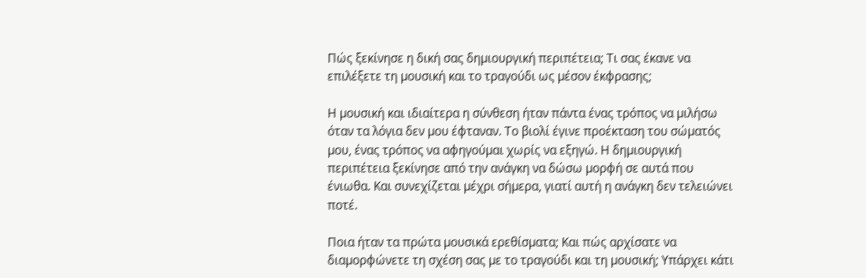Πώς ξεκίνησε η δική σας δηµιουργική περιπέτεια; Τι σας έκανε να επιλέξετε τη µουσική και το τραγούδι ως µέσον έκφρασης;

Η µουσική και ιδιαίτερα η σύνθεση ήταν πάντα ένας τρόπος να µιλήσω όταν τα λόγια δεν µου έφταναν. Το βιολί έγινε προέκταση του σώµατός µου, ένας τρόπος να αφηγούµαι χωρίς να εξηγώ. Η δηµιουργική περιπέτεια ξεκίνησε από την ανάγκη να δώσω µορφή σε αυτά που ένιωθα. Και συνεχίζεται µέχρι σήµερα, γιατί αυτή η ανάγκη δεν τελειώνει ποτέ.

Ποια ήταν τα πρώτα µουσικά ερεθίσµατα; Και πώς αρχίσατε να διαµορφώνετε τη σχέση σας µε το τραγούδι και τη µουσική; Υπάρχει κάτι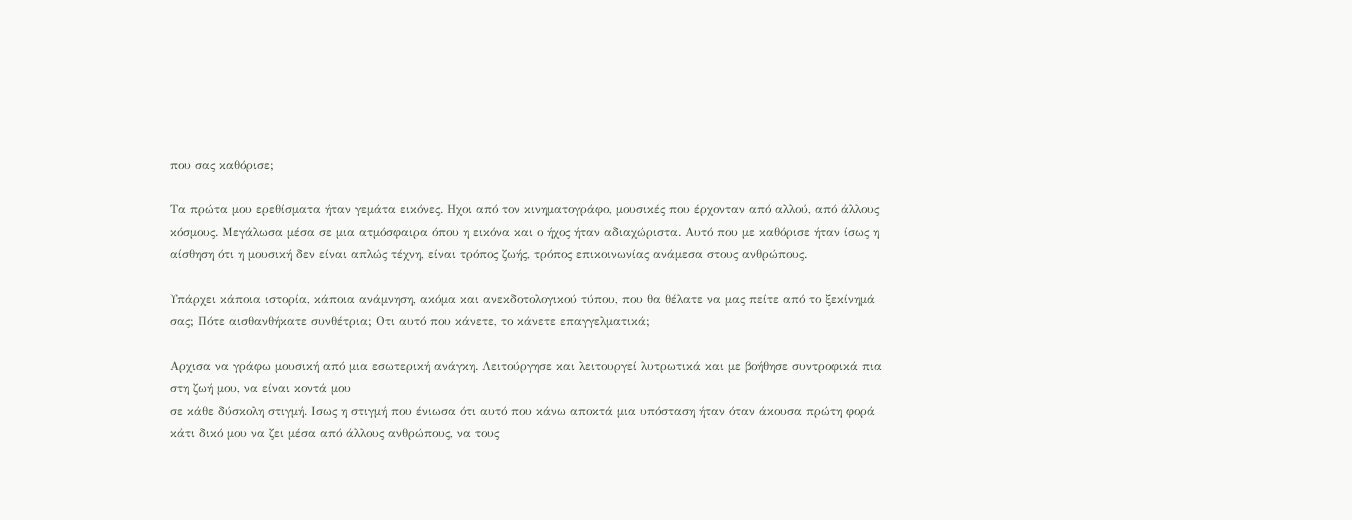που σας καθόρισε;

Τα πρώτα µου ερεθίσµατα ήταν γεµάτα εικόνες. Ηχοι από τον κινηµατογράφο, µουσικές που έρχονταν από αλλού, από άλλους κόσµους. Μεγάλωσα µέσα σε µια ατµόσφαιρα όπου η εικόνα και ο ήχος ήταν αδιαχώριστα. Αυτό που µε καθόρισε ήταν ίσως η αίσθηση ότι η µουσική δεν είναι απλώς τέχνη, είναι τρόπος ζωής, τρόπος επικοινωνίας ανάµεσα στους ανθρώπους.

Υπάρχει κάποια ιστορία, κάποια ανάµνηση, ακόµα και ανεκδοτολογικού τύπου, που θα θέλατε να µας πείτε από το ξεκίνηµά σας; Πότε αισθανθήκατε συνθέτρια; Οτι αυτό που κάνετε, το κάνετε επαγγελµατικά;

Αρχισα να γράφω µουσική από µια εσωτερική ανάγκη. Λειτούργησε και λειτουργεί λυτρωτικά και µε βοήθησε συντροφικά πια στη ζωή µου, να είναι κοντά µου
σε κάθε δύσκολη στιγµή. Ισως η στιγµή που ένιωσα ότι αυτό που κάνω αποκτά µια υπόσταση ήταν όταν άκουσα πρώτη φορά κάτι δικό µου να ζει µέσα από άλλους ανθρώπους, να τους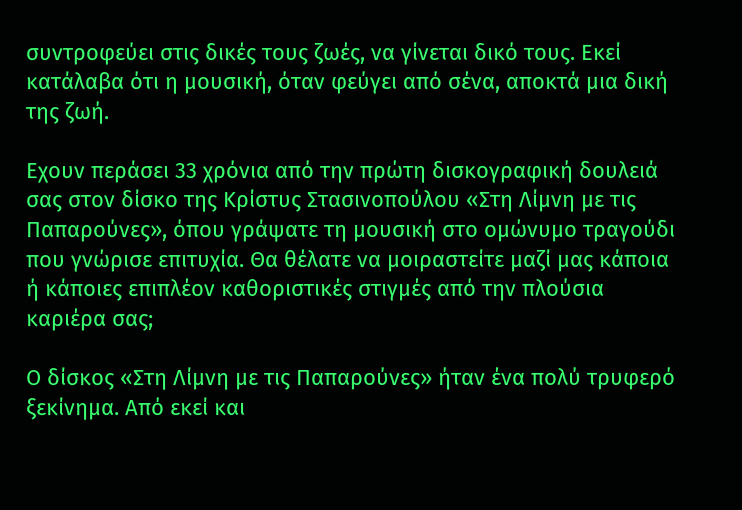συντροφεύει στις δικές τους ζωές, να γίνεται δικό τους. Εκεί κατάλαβα ότι η µουσική, όταν φεύγει από σένα, αποκτά µια δική της ζωή.

Εχουν περάσει 33 χρόνια από την πρώτη δισκογραφική δουλειά σας στον δίσκο της Κρίστυς Στασινοπούλου «Στη Λίµνη µε τις Παπαρούνες», όπου γράψατε τη µουσική στο οµώνυµο τραγούδι που γνώρισε επιτυχία. Θα θέλατε να µοιραστείτε µαζί µας κάποια ή κάποιες επιπλέον καθοριστικές στιγµές από την πλούσια καριέρα σας;

Ο δίσκος «Στη Λίµνη µε τις Παπαρούνες» ήταν ένα πολύ τρυφερό ξεκίνηµα. Από εκεί και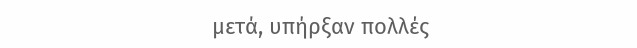µετά, υπήρξαν πολλές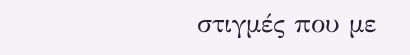στιγµές που µε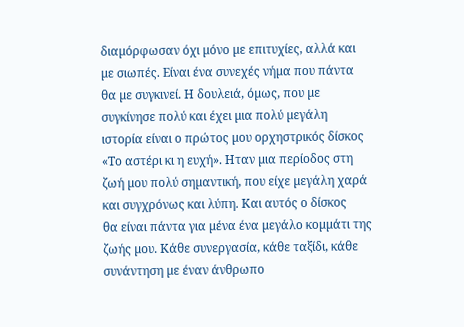διαµόρφωσαν όχι µόνο µε επιτυχίες, αλλά και µε σιωπές. Είναι ένα συνεχές νήµα που πάντα θα µε συγκινεί. Η δουλειά, όµως, που µε συγκίνησε πολύ και έχει µια πολύ µεγάλη ιστορία είναι ο πρώτος µου ορχηστρικός δίσκος «Το αστέρι κι η ευχή». Ηταν µια περίοδος στη ζωή µου πολύ σηµαντική, που είχε µεγάλη χαρά και συγχρόνως και λύπη. Και αυτός ο δίσκος
θα είναι πάντα για µένα ένα µεγάλο κοµµάτι της ζωής µου. Κάθε συνεργασία, κάθε ταξίδι, κάθε συνάντηση µε έναν άνθρωπο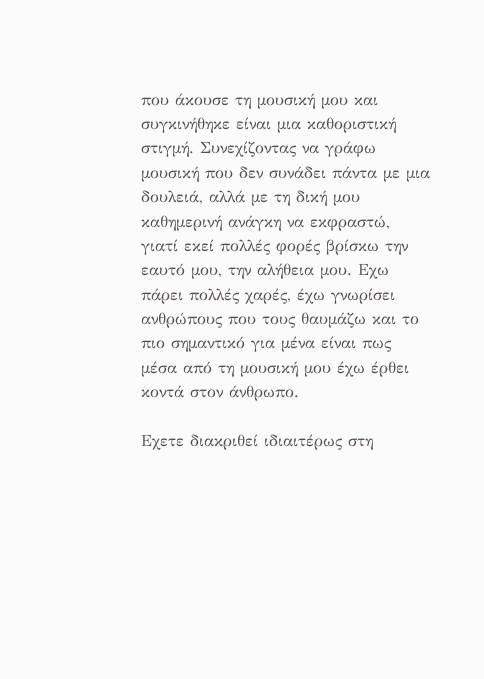που άκουσε τη µουσική µου και συγκινήθηκε είναι µια καθοριστική στιγµή. Συνεχίζοντας να γράφω µουσική που δεν συνάδει πάντα µε µια δουλειά, αλλά µε τη δική µου καθηµερινή ανάγκη να εκφραστώ, γιατί εκεί πολλές φορές βρίσκω την εαυτό µου, την αλήθεια µου. Εχω πάρει πολλές χαρές, έχω γνωρίσει ανθρώπους που τους θαυµάζω και το πιο σηµαντικό για µένα είναι πως µέσα από τη µουσική µου έχω έρθει κοντά στον άνθρωπο.

Εχετε διακριθεί ιδιαιτέρως στη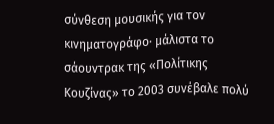σύνθεση µουσικής για τον κινηµατογράφο· µάλιστα το σάουντρακ της «Πολίτικης Κουζίνας» το 2003 συνέβαλε πολύ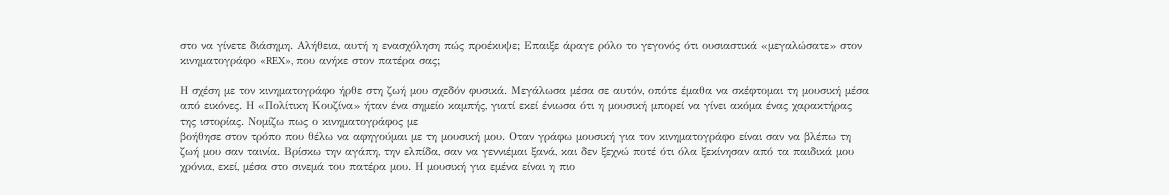στο να γίνετε διάσηµη. Αλήθεια, αυτή η ενασχόληση πώς προέκυψε; Επαιξε άραγε ρόλο το γεγονός ότι ουσιαστικά «µεγαλώσατε» στον κινηµατογράφο «REX», που ανήκε στον πατέρα σας;

Η σχέση µε τον κινηµατογράφο ήρθε στη ζωή µου σχεδόν φυσικά. Μεγάλωσα µέσα σε αυτόν, οπότε έµαθα να σκέφτοµαι τη µουσική µέσα από εικόνες. Η «Πολίτικη Κουζίνα» ήταν ένα σηµείο καµπής, γιατί εκεί ένιωσα ότι η µουσική µπορεί να γίνει ακόµα ένας χαρακτήρας της ιστορίας. Νοµίζω πως ο κινηµατογράφος µε
βοήθησε στον τρόπο που θέλω να αφηγούµαι µε τη µουσική µου. Οταν γράφω µουσική για τον κινηµατογράφο είναι σαν να βλέπω τη ζωή µου σαν ταινία. Βρίσκω την αγάπη, την ελπίδα, σαν να γεννιέµαι ξανά, και δεν ξεχνώ ποτέ ότι όλα ξεκίνησαν από τα παιδικά µου χρόνια, εκεί, µέσα στο σινεµά του πατέρα µου. Η µουσική για εµένα είναι η πιο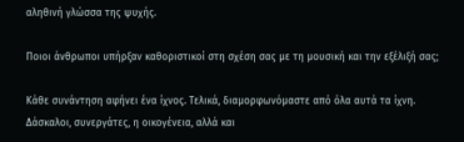αληθινή γλώσσα της ψυχής.

Ποιοι άνθρωποι υπήρξαν καθοριστικοί στη σχέση σας µε τη µουσική και την εξέλιξή σας;

Κάθε συνάντηση αφήνει ένα ίχνος. Τελικά, διαµορφωνόµαστε από όλα αυτά τα ίχνη. ∆άσκαλοι, συνεργάτες, η οικογένεια, αλλά και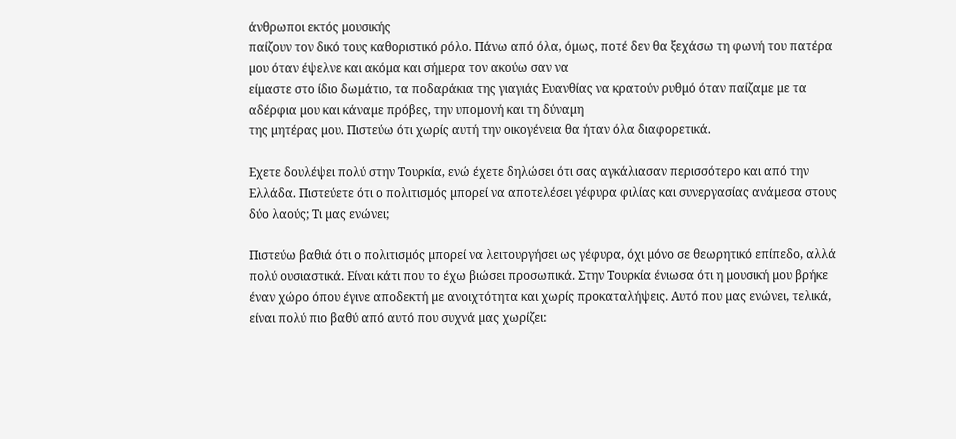άνθρωποι εκτός µουσικής
παίζουν τον δικό τους καθοριστικό ρόλο. Πάνω από όλα, όµως, ποτέ δεν θα ξεχάσω τη φωνή του πατέρα µου όταν έψελνε και ακόµα και σήµερα τον ακούω σαν να
είµαστε στο ίδιο δωµάτιο, τα ποδαράκια της γιαγιάς Ευανθίας να κρατούν ρυθµό όταν παίζαµε µε τα αδέρφια µου και κάναµε πρόβες, την υποµονή και τη δύναµη
της µητέρας µου. Πιστεύω ότι χωρίς αυτή την οικογένεια θα ήταν όλα διαφορετικά.

Εχετε δουλέψει πολύ στην Τουρκία, ενώ έχετε δηλώσει ότι σας αγκάλιασαν περισσότερο και από την Ελλάδα. Πιστεύετε ότι ο πολιτισµός µπορεί να αποτελέσει γέφυρα φιλίας και συνεργασίας ανάµεσα στους δύο λαούς; Τι µας ενώνει;

Πιστεύω βαθιά ότι ο πολιτισµός µπορεί να λειτουργήσει ως γέφυρα, όχι µόνο σε θεωρητικό επίπεδο, αλλά πολύ ουσιαστικά. Είναι κάτι που το έχω βιώσει προσωπικά. Στην Τουρκία ένιωσα ότι η µουσική µου βρήκε έναν χώρο όπου έγινε αποδεκτή µε ανοιχτότητα και χωρίς προκαταλήψεις. Αυτό που µας ενώνει, τελικά, είναι πολύ πιο βαθύ από αυτό που συχνά µας χωρίζει: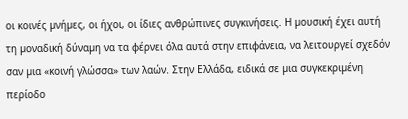οι κοινές µνήµες, οι ήχοι, οι ίδιες ανθρώπινες συγκινήσεις. Η µουσική έχει αυτή τη µοναδική δύναµη να τα φέρνει όλα αυτά στην επιφάνεια, να λειτουργεί σχεδόν σαν µια «κοινή γλώσσα» των λαών. Στην Ελλάδα, ειδικά σε µια συγκεκριµένη περίοδο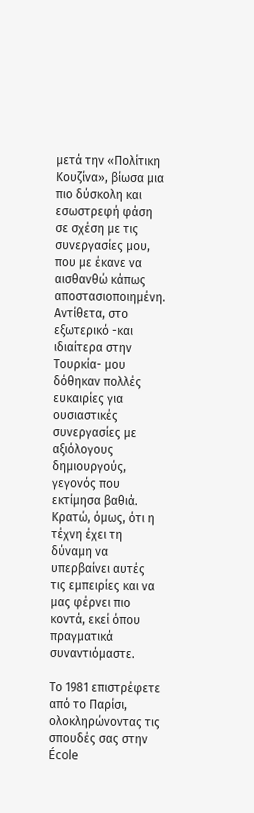µετά την «Πολίτικη Κουζίνα», βίωσα µια πιο δύσκολη και εσωστρεφή φάση σε σχέση µε τις συνεργασίες µου, που µε έκανε να αισθανθώ κάπως αποστασιοποιηµένη. Αντίθετα, στο εξωτερικό -και ιδιαίτερα στην Τουρκία- µου δόθηκαν πολλές ευκαιρίες για ουσιαστικές συνεργασίες µε αξιόλογους δηµιουργούς, γεγονός που εκτίµησα βαθιά. Κρατώ, όµως, ότι η τέχνη έχει τη δύναµη να υπερβαίνει αυτές τις εµπειρίες και να µας φέρνει πιο κοντά, εκεί όπου πραγµατικά συναντιόµαστε.

Το 1981 επιστρέφετε από το Παρίσι, ολοκληρώνοντας τις σπουδές σας στην École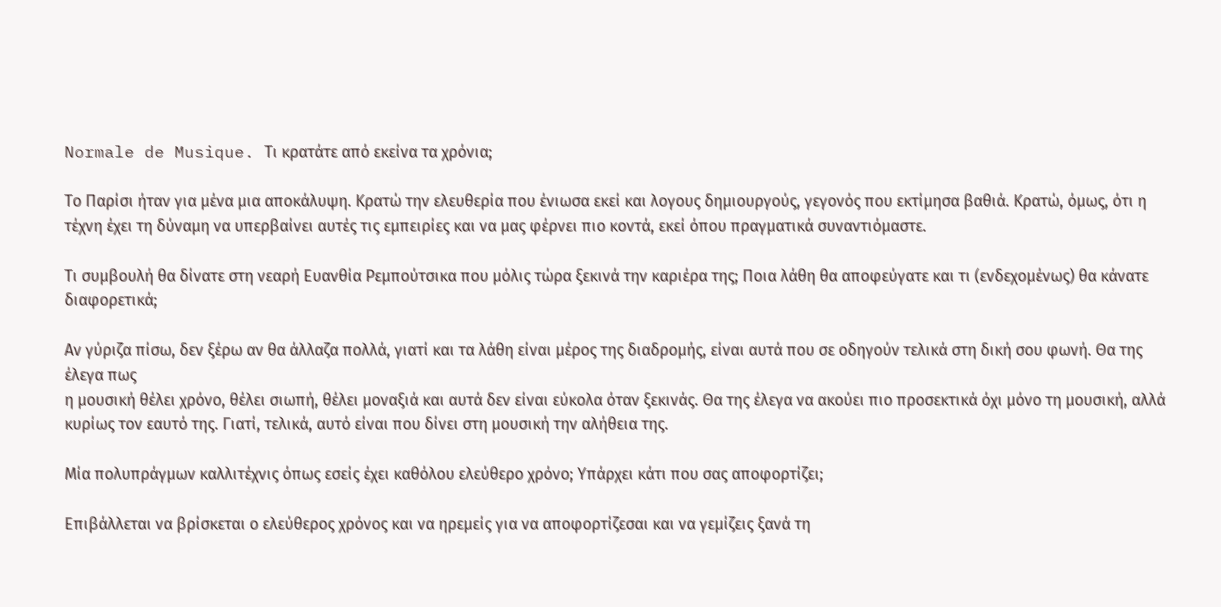Normale de Musique. Τι κρατάτε από εκείνα τα χρόνια;

Το Παρίσι ήταν για µένα µια αποκάλυψη. Κρατώ την ελευθερία που ένιωσα εκεί και λογους δηµιουργούς, γεγονός που εκτίµησα βαθιά. Κρατώ, όµως, ότι η τέχνη έχει τη δύναµη να υπερβαίνει αυτές τις εµπειρίες και να µας φέρνει πιο κοντά, εκεί όπου πραγµατικά συναντιόµαστε.

Τι συµβουλή θα δίνατε στη νεαρή Ευανθία Ρεµπούτσικα που µόλις τώρα ξεκινά την καριέρα της; Ποια λάθη θα αποφεύγατε και τι (ενδεχοµένως) θα κάνατε διαφορετικά;

Αν γύριζα πίσω, δεν ξέρω αν θα άλλαζα πολλά, γιατί και τα λάθη είναι µέρος της διαδροµής, είναι αυτά που σε οδηγούν τελικά στη δική σου φωνή. Θα της έλεγα πως
η µουσική θέλει χρόνο, θέλει σιωπή, θέλει µοναξιά και αυτά δεν είναι εύκολα όταν ξεκινάς. Θα της έλεγα να ακούει πιο προσεκτικά όχι µόνο τη µουσική, αλλά κυρίως τον εαυτό της. Γιατί, τελικά, αυτό είναι που δίνει στη µουσική την αλήθεια της.

Μία πολυπράγµων καλλιτέχνις όπως εσείς έχει καθόλου ελεύθερο χρόνο; Υπάρχει κάτι που σας αποφορτίζει;

Επιβάλλεται να βρίσκεται ο ελεύθερος χρόνος και να ηρεµείς για να αποφορτίζεσαι και να γεµίζεις ξανά τη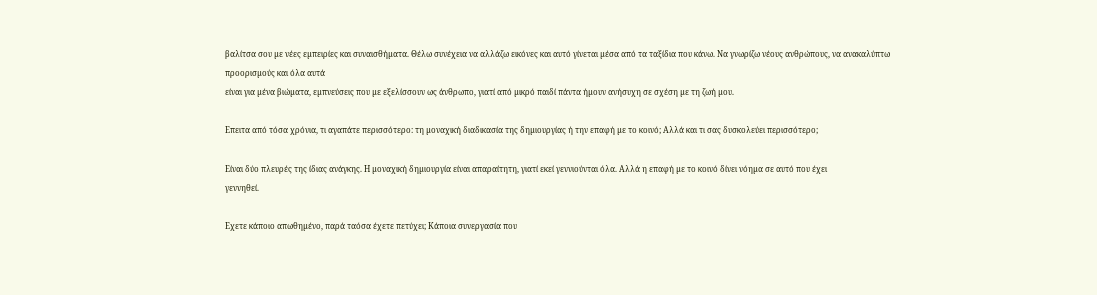βαλίτσα σου µε νέες εµπειρίες και συναισθήµατα. Θέλω συνέχεια να αλλάζω εικόνες και αυτό γίνεται µέσα από τα ταξίδια που κάνω. Να γνωρίζω νέους ανθρώπους, να ανακαλύπτω προορισµούς και όλα αυτά
είναι για µένα βιώµατα, εµπνεύσεις που µε εξελίσσουν ως άνθρωπο, γιατί από µικρό παιδί πάντα ήµουν ανήσυχη σε σχέση µε τη ζωή µου.

Επειτα από τόσα χρόνια, τι αγαπάτε περισσότερο: τη µοναχική διαδικασία της δηµιουργίας ή την επαφή µε το κοινό; Αλλά και τι σας δυσκολεύει περισσότερο;

Είναι δύο πλευρές της ίδιας ανάγκης. Η µοναχική δηµιουργία είναι απαραίτητη, γιατί εκεί γεννιούνται όλα. Αλλά η επαφή µε το κοινό δίνει νόηµα σε αυτό που έχει
γεννηθεί.

Εχετε κάποιο απωθηµένο, παρά ταόσα έχετε πετύχει; Κάποια συνεργασία που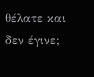θέλατε και δεν έγινε;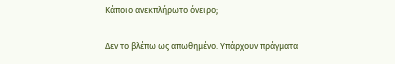Κάποιο ανεκπλήρωτο όνειρο;

∆εν το βλέπω ως απωθηµένο. Υπάρχουν πράγµατα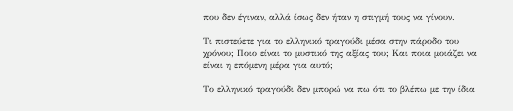που δεν έγιναν, αλλά ίσως δεν ήταν η στιγµή τους να γίνουν.

Τι πιστεύετε για το ελληνικό τραγούδι µέσα στην πάροδο του χρόνου; Ποιο είναι το µυστικό της αξίας του; Και ποια µοιάζει να είναι η επόµενη µέρα για αυτό;

Το ελληνικό τραγούδι δεν µπορώ να πω ότι το βλέπω µε την ίδια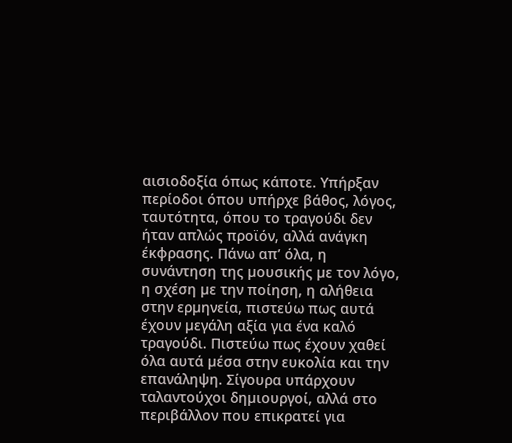αισιοδοξία όπως κάποτε. Υπήρξαν περίοδοι όπου υπήρχε βάθος, λόγος, ταυτότητα, όπου το τραγούδι δεν ήταν απλώς προϊόν, αλλά ανάγκη έκφρασης. Πάνω απ’ όλα, η συνάντηση της µουσικής µε τον λόγο, η σχέση µε την ποίηση, η αλήθεια στην ερµηνεία, πιστεύω πως αυτά έχουν µεγάλη αξία για ένα καλό τραγούδι. Πιστεύω πως έχουν χαθεί όλα αυτά µέσα στην ευκολία και την επανάληψη. Σίγουρα υπάρχουν ταλαντούχοι δηµιουργοί, αλλά στο περιβάλλον που επικρατεί για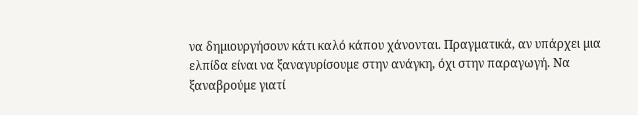να δηµιουργήσουν κάτι καλό κάπου χάνονται. Πραγµατικά, αν υπάρχει µια ελπίδα είναι να ξαναγυρίσουµε στην ανάγκη, όχι στην παραγωγή. Να ξαναβρούµε γιατί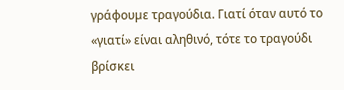γράφουµε τραγούδια. Γιατί όταν αυτό το «γιατί» είναι αληθινό, τότε το τραγούδι βρίσκει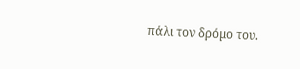πάλι τον δρόµο του.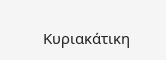Κυριακάτικη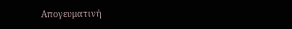Απογευματινή